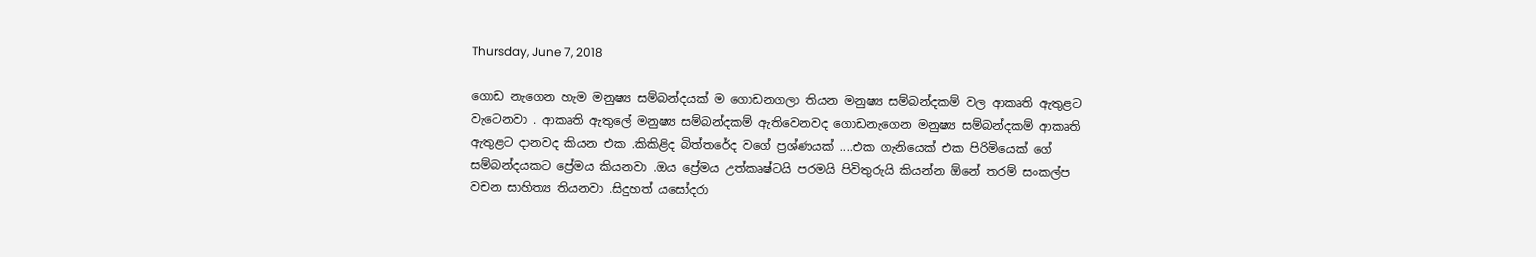Thursday, June 7, 2018

ගොඩ නැගෙන හැම මනුෂ්‍ය සම්බන්දයක් ම ගොඩනගලා තියන මනුෂ්‍ය සම්බන්දකම් වල ආකෘති ඇතුළට වැටෙනවා . ආකෘති ඇතුලේ මනුෂ්‍ය සම්බන්දකම් ඇතිවෙනවද ගොඩනැගෙන මනුෂ්‍ය සම්බන්දකම් ආකෘති ඇතුළට දානවද කියන එක .කිකිළිද බිත්තරේද වගේ ප්‍රශ්ණයක් ....එක ගැනියෙක් එක පිරිමියෙක් ගේ සම්බන්දයකට ප්‍රේමය කියනවා .ඔය ප්‍රේමය උත්කෘෂ්ටයි පරමයි පිවිතුරුයි කියන්න ඕනේ තරම් සංකල්ප වචන සාහිත්‍ය තියනවා .සිදුහත් යසෝදරා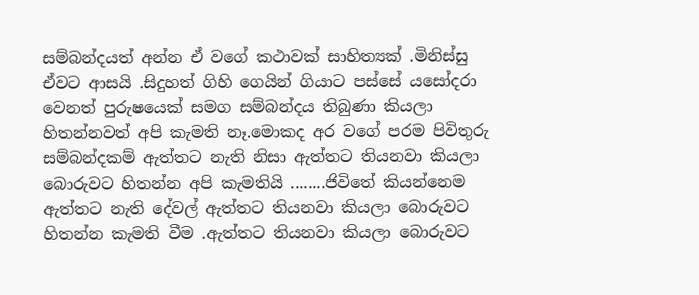සම්බන්දයත් අන්න ඒ වගේ කථාවක් සාහිත්‍යක් .මිනිස්සු ඒවට ආසයි .සිදුහත් ගිහි ගෙයින් ගියාට පස්සේ යසෝදරා වෙනත් පුරුෂයෙක් සමග සම්බන්දය තිබුණා කියලා හිතන්නවත් අපි කැමති නෑ.මොකද අර වගේ පරම පිවිතුරු සම්බන්දකම් ඇත්තට නැති නිසා ඇත්තට තියනවා කියලා බොරුවට හිතන්න අපි කැමතියි ........ජිවිතේ කියන්නෙම ඇත්තට නැති දේවල් ඇත්තට තියනවා කියලා බොරුවට හිතන්න කැමති වීම .ඇත්තට තියනවා කියලා බොරුවට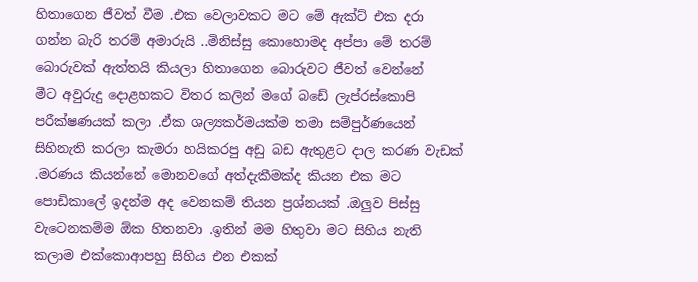හිතාගෙන ජීවත් වීම .එක වෙලාවකට මට මේ ඇක්ට් එක දරා ගන්න බැරි තරම් අමාරුයි ..මිනිස්සු කොහොමද අප්පා මේ තරම් බොරුවක් ඇත්තයි කියලා හිතාගෙන බොරුවට ජීවත් වෙන්නේ
මීට අවුරුදු දොළහකට විතර කලින් මගේ බඩේ ලැප්රස්කොපි පරීක්ෂණයක් කලා .ඒක ශල්‍යකර්මයක්ම තමා සම්පුර්ණයෙන් සිහිනැති කරලා කැමරා හයිකරපු අඩු බඩ ඇතුළට දාල කරණ වැඩක් .මරණය කියන්නේ මොනවගේ අත්දැකීමක්ද කියන එක මට පොඩිකාලේ ඉදන්ම අද වෙනකම් තියන ප්‍රශ්නයක් .ඔලුව පිස්සු වැටෙනකම්ම ඕක හිතනවා .ඉතින් මම හිතුවා මට සිහිය නැති කලාම එක්කොආපහු සිහිය එන එකක්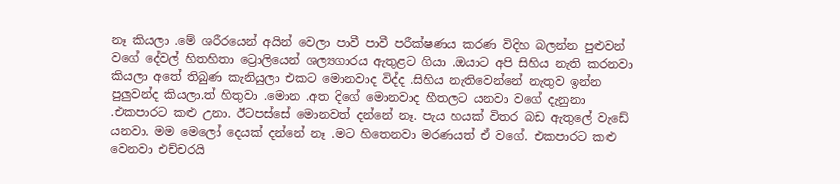නෑ කියලා .මේ ශරීරයෙන් අයින් වෙලා පාවී පාවී පරීක්ෂණය කරණ විදිහ බලන්න පුළුවන් වගේ දේවල් හිතහිතා ට්‍රොලියෙන් ශල්‍යගාරය ඇතුළට ගියා .ඔයාට අපි සිහිය නැති කරනවා කියලා අතේ තිබුණ කැනියුලා එකට මොනවාද විද්ද .සිහිය නැතිවෙන්නේ නැතුව ඉන්න පුලුවන්ද කියලා.ත් හිතුවා .මොන .අත දිගේ මොනවාද හීතලට යනවා වගේ දැනුනා .එකපාරට කළු උනා. ඊටපස්සේ මොනවත් දන්නේ නෑ. පැය හයක් විතර බඩ ඇතුලේ වැඩේ යනවා. මම මෙලෝ දෙයක් දන්නේ නෑ .මට හිතෙනවා මරණයත් ඒ වගේ. එකපාරට කළු වෙනවා එච්චරයි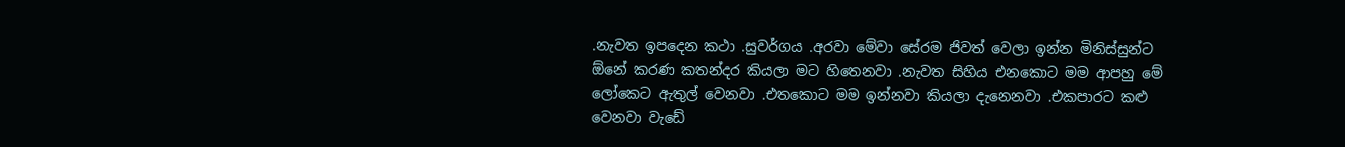.නැවත ඉපදෙන කථා .සුවර්ගය .අරවා මේවා සේරම ජිවත් වෙලා ඉන්න මිනිස්සුන්ට ඕනේ කරණ කතන්දර කියලා මට හිතෙනවා .නැවත සිහිය එනකොට මම ආපහු මේ ලෝකෙට ඇතුල් වෙනවා .එතකොට මම ඉන්නවා කියලා දැනෙනවා .එකපාරට කළු වෙනවා වැඩේ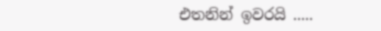එතනින් ඉවරයි .....